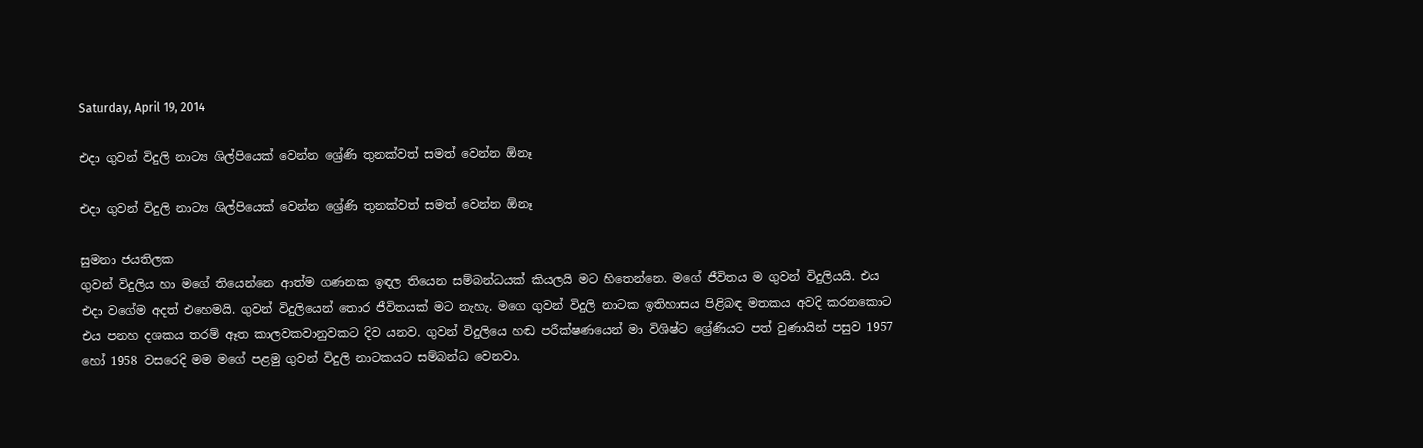Saturday, April 19, 2014

එදා ගුවන් විදුලි නාට්‍ය ශිල්පියෙක් වෙන්න ශ්‍රේණි තුනක්වත් සමත් වෙන්න ඕනෑ

එදා ගුවන් විදුලි නාට්‍ය ශිල්පියෙක් වෙන්න ශ්‍රේණි තුනක්වත් සමත් වෙන්න ඕනෑ

සුමනා ජයතිලක
ගුවන් විදුලිය හා මගේ තියෙන්නෙ ආත්ම ගණනක ඉඳල තියෙන සම්බන්ධයක් කියලයි මට හිතෙන්නෙ. මගේ ජීවිතය ම ගුවන් විදුලියයි. එය එදා වගේම අදත් එහෙමයි. ගුවන් විදුලියෙන් තොර ජීවිතයක් මට නැහැ. මගෙ ගුවන් විදුලි නාටක ඉතිහාසය පිළිබඳ මතකය අවදි කරනකොට එය පනහ දශකය තරම් ඈත කාලවකවානුවකට දිව යනව. ගුවන් විදුලියෙ හඬ පරීක්ෂණයෙන් මා විශිෂ්ට ශ්‍රේණියට පත් වුණායින් පසුව 1957 හෝ 1958 වසරෙදි මම මගේ පළමු ගුවන් විදුලි නාටකයට සම්බන්ධ වෙනවා.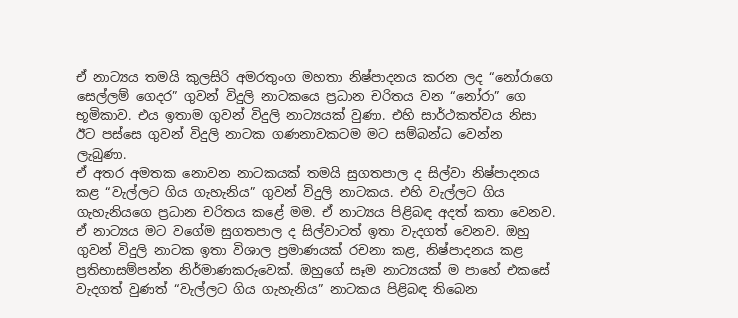ඒ නාට්‍යය තමයි කුලසිරි අමරතුංග මහතා නිෂ්පාදනය කරන ලද “නෝරාගෙ සෙල්ලම් ගෙදර” ගුවන් විදුලි නාටකයෙ ප්‍රධාන චරිතය වන “නෝරා” ගෙ භූමිකාව. එය ඉතාම ගුවන් විදුලි නාට්‍යයක් වුණා. එහි සාර්ථකත්වය නිසා ඊට පස්සෙ ගුවන් විදුලි නාටක ගණනාවකටම මට සම්බන්ධ වෙන්න ලැබුණා.
ඒ අතර අමතක නොවන නාටකයක් තමයි සුගතපාල ද සිල්වා නිෂ්පාදනය කළ “වැල්ලට ගිය ගැහැනිය” ගුවන් විදුලි නාටකය. එහි වැල්ලට ගිය ගැහැනියගෙ ප්‍රධාන චරිතය කළේ මම. ඒ නාට්‍යය පිළිබඳ අදත් කතා වෙනව. ඒ නාට්‍යය මට වගේම සුගතපාල ද සිල්වාටත් ඉතා වැදගත් වෙනව. ඔහු ගුවන් විදුලි නාටක ඉතා විශාල ප්‍රමාණයක් රචනා කළ, නිෂ්පාදනය කළ ප්‍රතිභාසම්පන්න නිර්මාණකරුවෙක්. ඔහුගේ සෑම නාට්‍යයක් ම පාහේ එකසේ වැදගත් වුණත් “වැල්ලට ගිය ගැහැනිය” නාටකය පිළිබඳ තිබෙන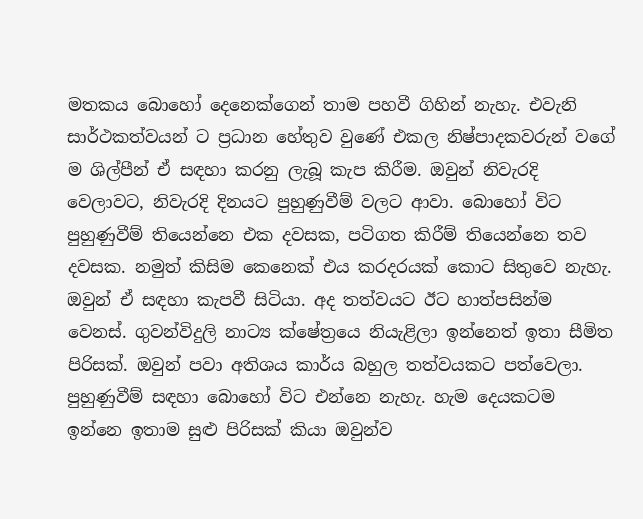මතකය බොහෝ දෙනෙක්ගෙන් තාම පහවී ගිහින් නැහැ. එවැනි සාර්ථකත්වයන් ට ප්‍රධාන හේතුව වුණේ එකල නිෂ්පාදකවරුන් වගේ ම ශිල්පීන් ඒ සඳහා කරනු ලැබූ කැප කිරීම. ඔවුන් නිවැරදි වෙලාවට, නිවැරදි දිනයට පුහුණුවීම් වලට ආවා. බොහෝ විට පුහුණුවීම් තියෙන්නෙ එක දවසක, පටිගත කිරීම් තියෙන්නෙ තව දවසක. නමුත් කිසිම කෙනෙක් එය කරදරයක් කොට සිතුවෙ නැහැ.
ඔවුන් ඒ සඳහා කැපවී සිටියා. අද තත්වයට ඊට හාත්පසින්ම වෙනස්. ගුවන්විදුලි නාට්‍ය ක්ෂේත්‍රයෙ නියැළිලා ඉන්නෙත් ඉතා සීමිත පිරිසක්. ඔවුන් පවා අතිශය කාර්ය බහුල තත්වයකට පත්වෙලා. පුහුණුවීම් සඳහා බොහෝ විට එන්නෙ නැහැ. හැම දෙයකටම ඉන්නෙ ඉතාම සුළු පිරිසක් කියා ඔවුන්ව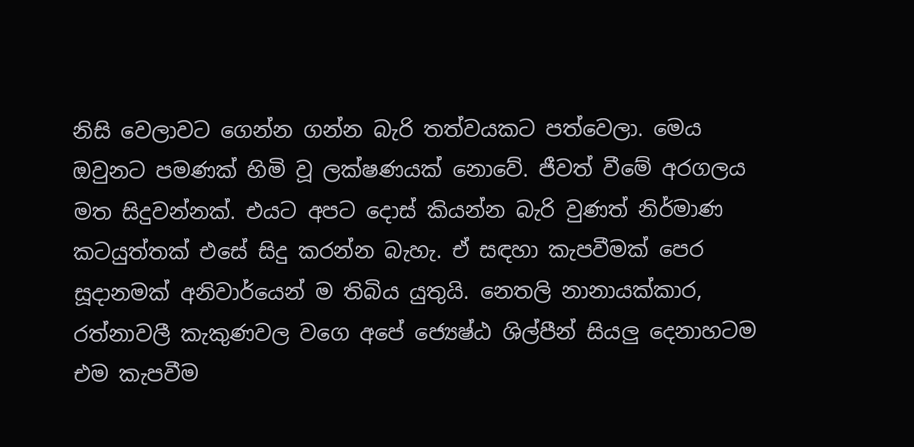නිසි වෙලාවට ගෙන්න ගන්න බැරි තත්වයකට පත්වෙලා. මෙය ඔවුනට පමණක් හිමි වූ ලක්ෂණයක් නොවේ. ජීවත් වීමේ අරගලය මත සිදුවන්නක්. එයට අපට දොස් කියන්න බැරි වුණත් නිර්මාණ කටයුත්තක් එසේ සිදු කරන්න බැහැ. ඒ සඳහා කැපවීමක් පෙර සූදානමක් අනිවාර්යෙන් ම තිබිය යුතුයි. නෙතලි නානායක්කාර, රත්නාවලී කැකුණවල වගෙ අපේ ජ්‍යෙෂ්ඨ ශිල්පීන් සියලු දෙනාහටම එම කැපවීම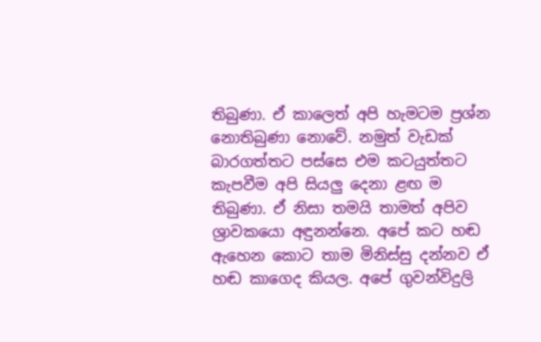තිබුණා. ඒ කාලෙත් අපි හැමටම ප්‍රශ්න නොතිබුණා නොවේ. නමුත් වැඩක් බාරගත්තට පස්සෙ එම කටයුත්තට කැපවීම අපි සියලු දෙනා ළඟ ම තිබුණා. ඒ නිසා තමයි තාමත් අපිව ශ්‍රාවකයො අඳුනන්නෙ. අපේ කට හඬ ඇහෙන කොට තාම මිනිස්සු දන්නව ඒ හඬ කාගෙද කියල. අපේ ගුවන්විදුලි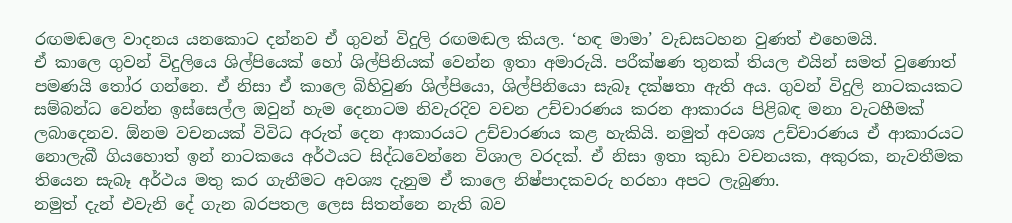රඟමඬලෙ වාදනය යනකොට දන්නව ඒ ගුවන් විදුලි රඟමඬල කියල. ‘හඳ මාමා’ වැඩසටහන වුණත් එහෙමයි.
ඒ කාලෙ ගුවන් විදුලියෙ ශිල්පියෙක් හෝ ශිල්පිනියක් වෙන්න ඉතා අමාරුයි. පරීක්ෂණ තුනක් තියල එයින් සමත් වුණොත් පමණයි තෝර ගන්නෙ. ඒ නිසා ඒ කාලෙ බිහිවුණ ශිල්පියො, ශිල්පිනියො සැබෑ දක්ෂතා ඇති අය. ගුවන් විදුලි නාටකයකට සම්බන්ධ වෙන්න ඉස්සෙල්ල ඔවුන් හැම දෙනාටම නිවැරදිව වචන උච්චාරණය කරන ආකාරය පිළිබඳ මනා වැටහීමක් ලබාදෙනව. ඕනම වචනයක් විවිධ අරුත් දෙන ආකාරයට උච්චාරණය කළ හැකියි. නමුත් අවශ්‍ය උච්චාරණය ඒ ආකාරයට නොලැබී ගියහොත් ඉන් නාටකයෙ අර්ථයට සිද්ධවෙන්නෙ විශාල වරදක්. ඒ නිසා ඉතා කුඩා වචනයක, අකුරක, නැවතීමක තියෙන සැබෑ අර්ථය මතු කර ගැනීමට අවශ්‍ය දැනුම ඒ කාලෙ නිෂ්පාදකවරු හරහා අපට ලැබුණා.
නමුත් දැන් එවැනි දේ ගැන බරපතල ලෙස සිතන්නෙ නැති බව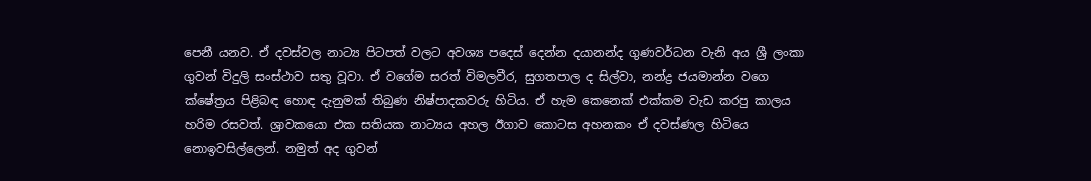පෙනී යනව. ඒ දවස්වල නාට්‍ය පිටපත් වලට අවශ්‍ය පදෙස් දෙන්න දයානන්ද ගුණවර්ධන වැනි අය ශ්‍රී ලංකා ගුවන් විදුලි සංස්ථාව සතු වූවා. ඒ වගේම සරත් විමලවීර, සුගතපාල ද සිල්වා, නන්ද්‍ර ජයමාන්න වගෙ ක්ෂේත්‍රය පිළිබඳ හොඳ දැනුමක් තිබුණ නිෂ්පාදකවරු හිටිය. ඒ හැම කෙනෙක් එක්කම වැඩ කරපු කාලය හරිම රසවත්. ශ්‍රාවකයො එක සතියක නාට්‍යය අහල ඊගාව කොටස අහනකං ඒ දවස්ණල හිටියෙ නොඉවසිල්ලෙන්. නමුත් අද ගුවන්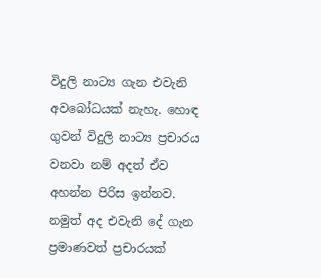විදුලි නාට්‍ය ගැන එවැනි අවබෝධයක් නැහැ. හොඳ ගුවන් විදුලි නාට්‍ය ප්‍රචාරය වනවා නම් අදත් ඒව අහන්න පිරිස ඉන්නව. නමුත් අද එවැනි දේ ගැන ප්‍රමාණවත් ප්‍රචාරයක්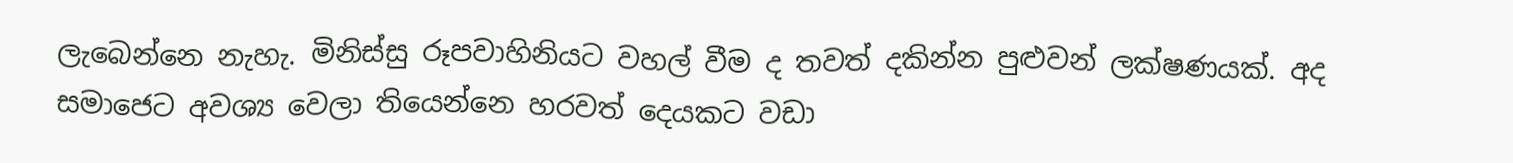ලැබෙන්නෙ නැහැ. මිනිස්සු රූපවාහිනියට වහල් වීම ද තවත් දකින්න පුළුවන් ලක්ෂණයක්. අද සමාජෙට අවශ්‍ය වෙලා තියෙන්නෙ හරවත් දෙයකට වඩා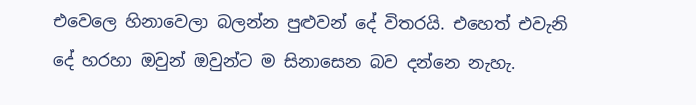එවෙලෙ හිනාවෙලා බලන්න පුළුවන් දේ විතරයි. එහෙත් එවැනි දේ හරහා ඔවුන් ඔවුන්ට ම සිනාසෙන බව දන්නෙ නැහැ.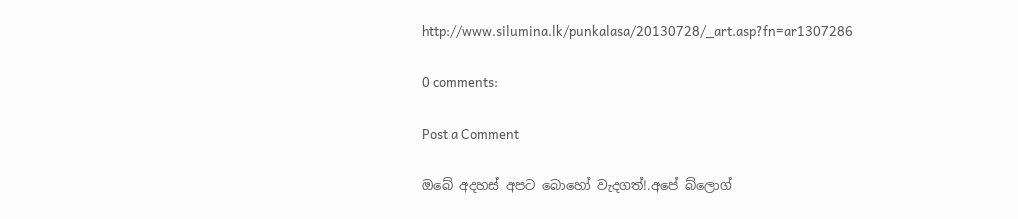http://www.silumina.lk/punkalasa/20130728/_art.asp?fn=ar1307286

0 comments:

Post a Comment

ඔබේ අදහස් අපට බොහෝ වැදගත්!.අපේ බ්ලොග්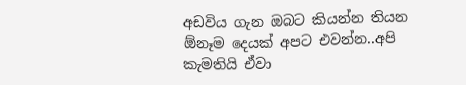අඩවිය ගැන ඔබට කියන්න තියන ඕනෑම දෙයක් අපට එවන්න..අපි කැමතියි ඒවා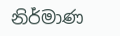නිර්මාණ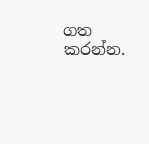ගත කරන්න.